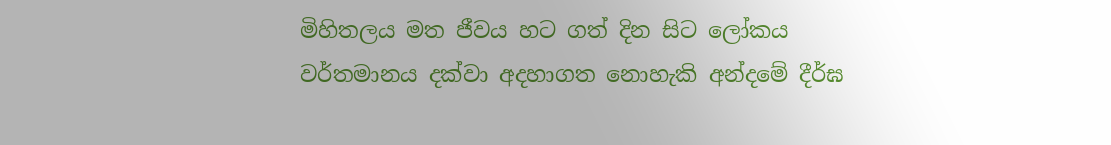මිහිතලය මත ජීවය හට ගත් දින සිට ලෝකය වර්තමානය දක්වා අදහාගත නොහැකි අන්දමේ දීර්ඝ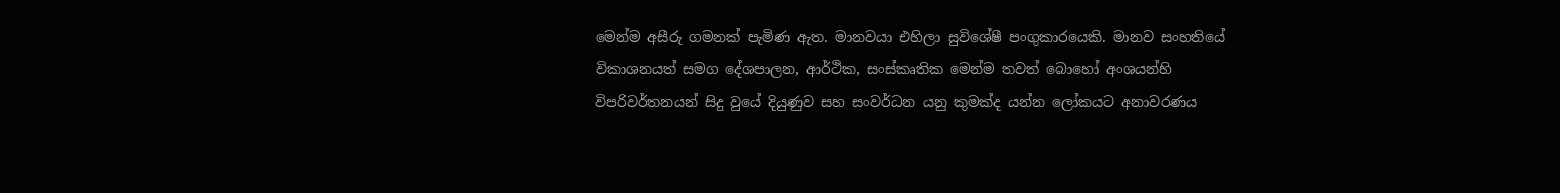මෙන්ම අසීරු ගමනක් පැමිණ ඇත. මානවයා එහිලා සුවිශේෂී පංගුකාරයෙකි. මානව සංහතියේ විකාශනයත් සමග දේශපාලන, ආර්ථික, සංස්කෘතික මෙන්ම තවත් බොහෝ අංශයන්හි විපරිවර්තනයන් සිදු වුයේ දියුණුව සහ සංවර්ධන යනු කුමක්ද යන්න ලෝකයට අනාවරණය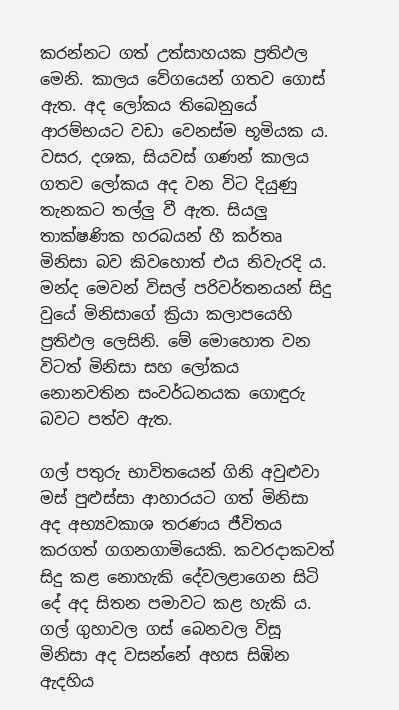කරන්නට ගත් උත්සාහයක ප්‍රතිඵල මෙනි. කාලය වේගයෙන් ගතව ගොස් ඇත. අද ලෝකය තිබෙනුයේ ආරම්භයට වඩා වෙනස්ම භූමියක ය. වසර, දශක, සියවස් ගණන් කාලය ගතව ලෝකය අද වන විට දියුණු තැනකට තල්ලු වී ඇත. සියලු තාක්ෂණික හරබයන් හී කර්තෘ මිනිසා බව කිවහොත් එය නිවැරදි ය. මන්ද මෙවන් විසල් පරිවර්තනයන් සිදු වුයේ මිනිසාගේ ක්‍රියා කලාපයෙහි ප්‍රතිඵල ලෙසිනි. මේ මොහොත වන විටත් මිනිසා සහ ලෝකය නොනවතින සංවර්ධනයක ගොඳුරු බවට පත්ව ඇත.

ගල් පතුරු භාවිතයෙන් ගිනි අවුළුවා මස් පුළුස්සා ආහාරයට ගත් මිනිසා අද අභ්‍යවකාශ තරණය ජීවිතය කරගත් ගගනගාමියෙකි. කවරදාකවත් සිදු කළ නොහැකි දේවලළාගෙන සිටි දේ අද සිතන පමාවට කළ හැකි ය. ගල් ගුහාවල ගස් බෙනවල විසූ මිනිසා අද වසන්නේ අහස සිඹින ඇදහිය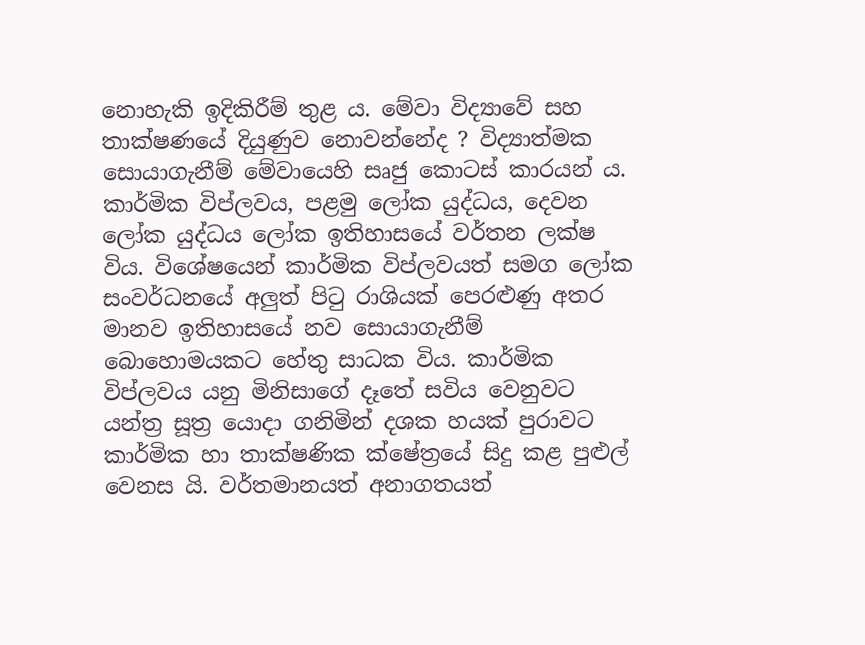නොහැකි ඉදිකිරීම් තුළ ය. මේවා විද්‍යාවේ සහ තාක්ෂණයේ දියුණුව නොවන්නේද ? විද්‍යාත්මක සොයාගැනීම් මේවායෙහි සෘජු කොටස් කාරයන් ය. කාර්මික විප්ලවය, පළමු ලෝක යුද්ධය, දෙවන ලෝක යුද්ධය ලෝක ඉතිහාසයේ වර්තන ලක්ෂ විය. විශේෂයෙන් කාර්මික විප්ලවයත් සමග ලෝක සංවර්ධනයේ අලුත් පිටු රාශියක් පෙරළුණු අතර මානව ඉතිහාසයේ නව සොයාගැනීම් බොහොමයකට හේතු සාධක විය. කාර්මික විප්ලවය යනු මිනිසාගේ දෑතේ සවිය වෙනුවට යන්ත්‍ර සූත්‍ර යොදා ගනිමින් දශක හයක් පුරාවට කාර්මික හා තාක්ෂණික ක්ෂේත්‍රයේ සිදු කළ පුළුල් වෙනස යි. වර්තමානයත් අනාගතයත්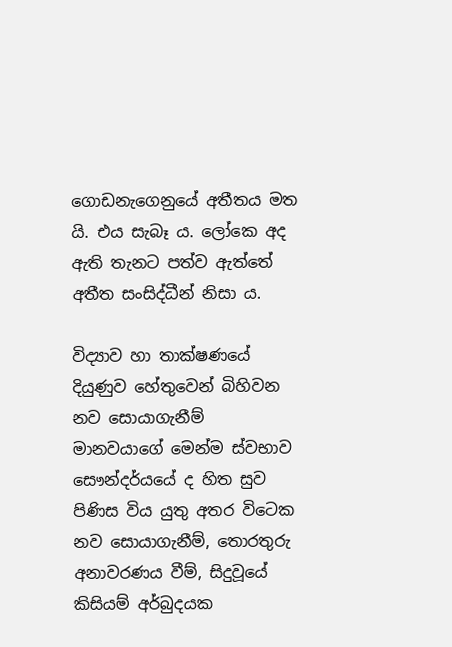ගොඩනැගෙනුයේ අතීතය මත යි. එය සැබෑ ය. ලෝකෙ අද ඇති තැනට පත්ව ඇත්තේ අතීත සංසිද්ධීන් නිසා ය.

විද්‍යාව හා තාක්ෂණයේ දියුණුව හේතුවෙන් බිහිවන නව සොයාගැනීම් මානවයාගේ මෙන්ම ස්වභාව සෞන්දර්යයේ ද හිත සුව පිණිස විය යුතු අතර විටෙක නව සොයාගැනීම්, තොරතුරු අනාවරණය වීම්, සිදුවූයේ කිසියම් අර්බුදයක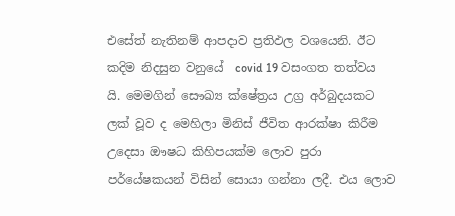එසේත් නැතිනම් ආපදාව ප්‍රතිඵල වශයෙනි. ඊට කදිම නිදසුන වනුයේ  covid 19 වසංගත තත්වය යි. මෙමගින් සෞඛ්‍ය ක්ෂේත්‍රය උග්‍ර අර්බුදයකට ලක් වූව ද මෙහිලා මිනිස් ජීවිත ආරක්ෂා කිරීම උදෙසා ඖෂධ කිහිපයක්ම ලොව පුරා පර්යේෂකයන් විසින් සොයා ගන්නා ලදී. එය ලොව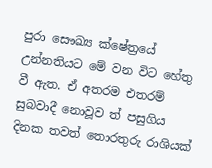පුරා සෞඛ්‍ය ක්ෂේත්‍රයේ උන්නතියට මේ වන විට හේතු වී ඇත. ඒ අතරම එතරම් සුබවාදී නොවූව ත් පසුගිය දිනක තවත් තොරතුරු රාශියක්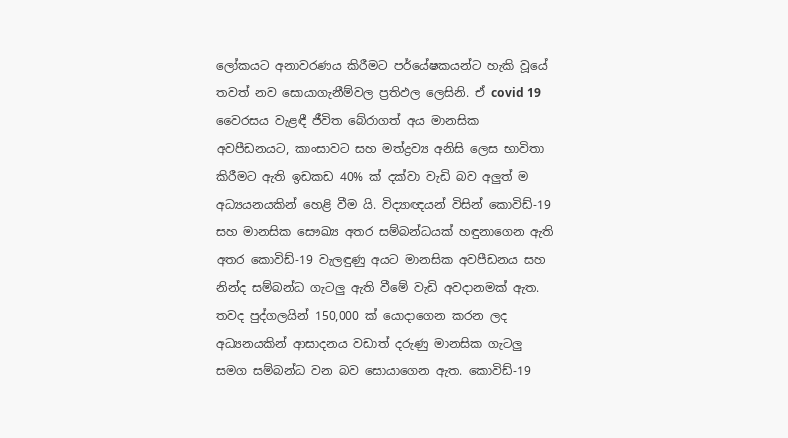ලෝකයට අනාවරණය කිරීමට පර්යේෂකයන්ට හැකි වූයේ තවත් නව සොයාගැනීම්වල ප්‍රතිඵල ලෙසිනි. ඒ covid 19 වෛරසය වැළඳී ජීවිත බේරාගත් අය මානසික අවපීඩනයට, කාංසාවට සහ මත්ද්‍රව්‍ය අනිසි ලෙස භාවිතා කිරීමට ඇති ඉඩකඩ 40% ක් දක්වා වැඩි බව අලුත් ම අධ්‍යයනයකින් හෙළි වීම යි. විද්‍යාඥයන් විසින් කොවිඩ්-19 සහ මානසික සෞඛ්‍ය අතර සම්බන්ධයක් හඳුනාගෙන ඇති අතර කොවිඩ්-19 වැලඳුණු අයට මානසික අවපීඩනය සහ නින්ද සම්බන්ධ ගැටලු ඇති වීමේ වැඩි අවදානමක් ඇත. තවද පුද්ගලයින් 150,000 ක් යොදාගෙන කරන ලද අධ්‍යනයකින් ආසාදනය වඩාත් දරුණු මානසික ගැටලු සමග සම්බන්ධ වන බව සොයාගෙන ඇත. කොවිඩ්-19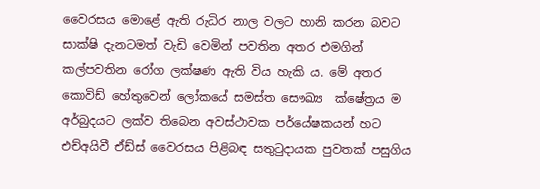වෛරසය මොළේ ඇති රුධිර නාල වලට හානි කරන බවට සාක්ෂි දැනටමත් වැඩි වෙමින් පවතින අතර එමගින් කල්පවතින රෝග ලක්ෂණ ඇති විය හැකි ය. මේ අතර කොවිඩ් හේතුවෙන් ලෝකයේ සමස්ත සෞඛ්‍ය  ක්ෂේත්‍රය ම අර්බුදයට ලක්ව තිබෙන අවස්ථාවක පර්යේෂකයන් හට එච්අයිවී ඒඩ්ස් වෛරසය පිළිබඳ සතුටුදායක පුවතක් පසුගිය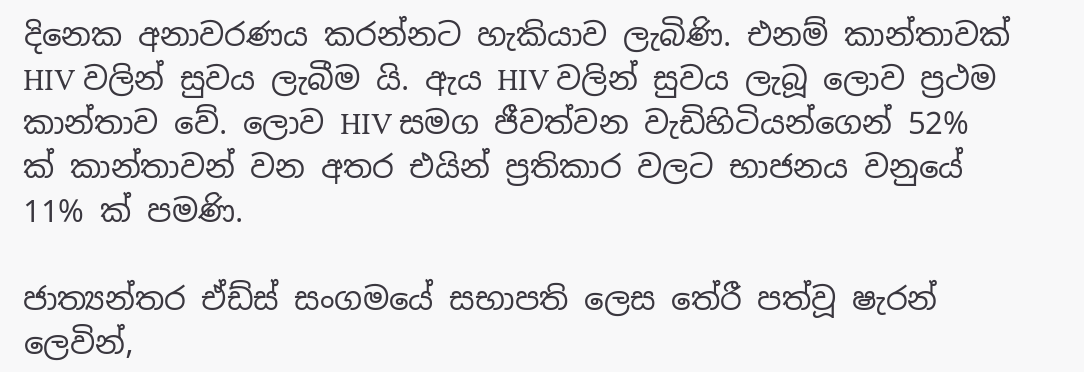දිනෙක අනාවරණය කරන්නට හැකියාව ලැබිණි. එනම් කාන්තාවක් HIV වලින් සුවය ලැබීම යි. ඇය HIV වලින් සුවය ලැබූ ලොව ප්‍රථම කාන්තාව වේ. ලොව HIV සමග ජීවත්වන වැඩිහිටියන්ගෙන් 52% ක් කාන්තාවන් වන අතර එයින් ප්‍රතිකාර වලට භාජනය වනුයේ 11% ක් පමණි.

ජාත්‍යන්තර ඒඩ්ස් සංගමයේ සභාපති ලෙස තේරී පත්වූ ෂැරන් ලෙවින්,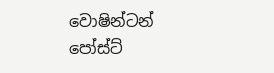වොෂින්ටන් පෝස්ට්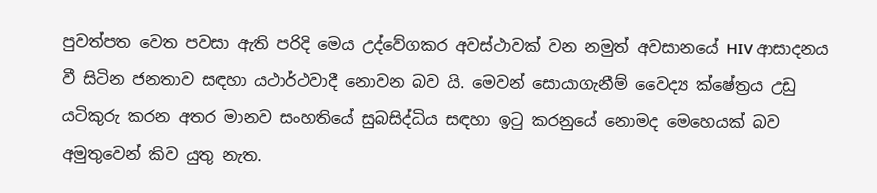පුවත්පත වෙත පවසා ඇති පරිදි මෙය උද්වේගකර අවස්ථාවක් වන නමුත් අවසානයේ HIV ආසාදනය වී සිටින ජනතාව සඳහා යථාර්ථවාදී නොවන බව යි. මෙවන් සොයාගැනීම් වෛද්‍ය ක්ෂේත්‍රය උඩු යටිකුරු කරන අතර මානව සංහතියේ සුබසිද්ධිය සඳහා ඉටු කරනුයේ නොමද මෙහෙයක් බව අමුතුවෙන් කිව යුතු නැත.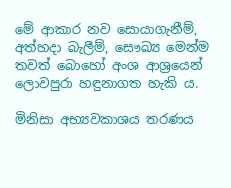මේ ආකාර නව සොයාගැනීම්, අත්හදා බැලීම්, සෞඛ්‍ය මෙන්ම තවත් බොහෝ අංශ ආශ්‍රයෙන් ලොවපුරා හඳුනාගත හැකි ය.

මිනිසා අභ්‍යවකාශය තරණය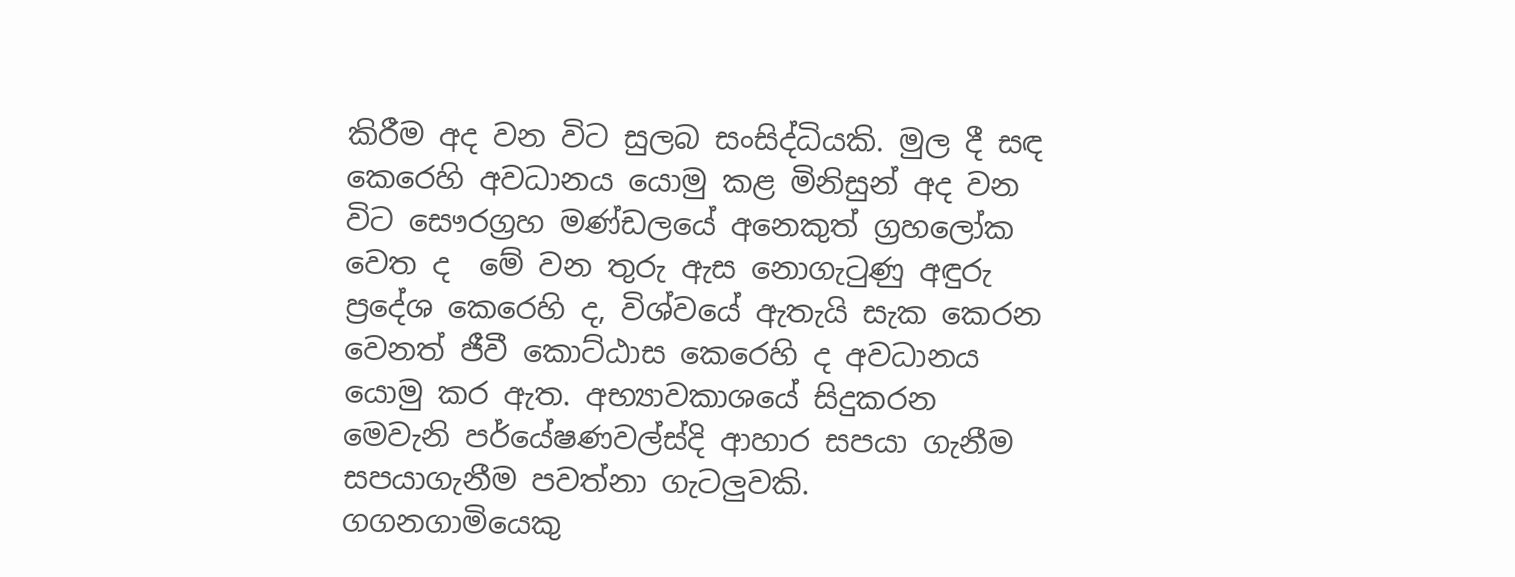කිරීම අද වන විට සුලබ සංසිද්ධියකි. මුල දී සඳ කෙරෙහි අවධානය යොමු කළ මිනිසුන් අද වන විට සෞරග්‍රහ මණ්ඩලයේ අනෙකුත් ග්‍රහලෝක වෙත ද  මේ වන තුරු ඇස නොගැටුණු අඳුරු ප්‍රදේශ කෙරෙහි ද, විශ්වයේ ඇතැයි සැක කෙරන වෙනත් ජීවී කොට්ඨාස කෙරෙහි ද අවධානය යොමු කර ඇත. අභ්‍යාවකාශයේ සිදුකරන මෙවැනි පර්යේෂණවල්ස්දි ආහාර සපයා ගැනීම සපයාගැනීම පවත්නා ගැටලුවකි. ගගනගාමියෙකු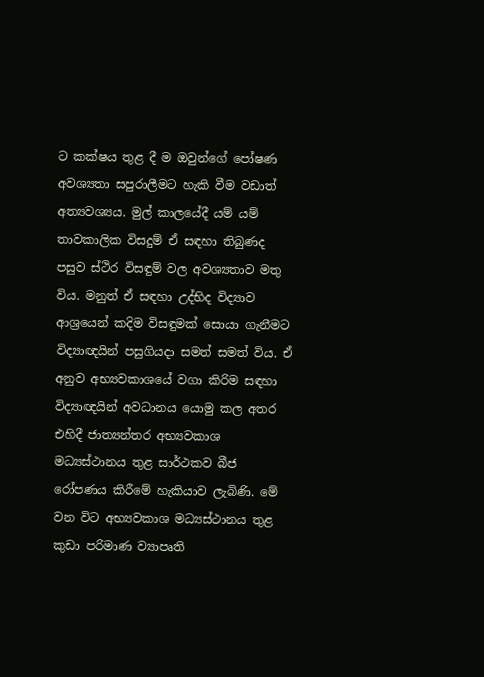ට කක්ෂය තුළ දී ම ඔවුන්ගේ පෝෂණ අවශ්‍යතා සපුරාලීමට හැකි වීම වඩාත් අත්‍යවශ්‍යය. මුල් කාලයේදී යම් යම් තාවකාලික විසදුම් ඒ සඳහා තිබුණද පසුව ස්ථිර විසඳුම් වල අවශ්‍යතාව මතු විය. මනුත් ඒ සඳහා උද්භිද විද්‍යාව ආශ්‍රයෙන් කදිම විසඳුමක් සොයා ගැනීමට විද්‍යාඥයින් පසුගියදා සමත් සමත් විය. ඒ අනුව අභ්‍යවකාශයේ වගා කිරිම සඳහා විද්‍යාඥයින් අවධානය යොමු කල අතර එහිදී ජාත්‍යන්තර අභ්‍යවකාශ මධ්‍යස්ථානය තුළ සාර්ථකව බීජ රෝපණය කිරීමේ හැකියාව ලැබිණි. මේ වන විට අභ්‍යවකාශ මධ්‍යස්ථානය තුළ කුඩා පරිමාණ ව්‍යාපෘති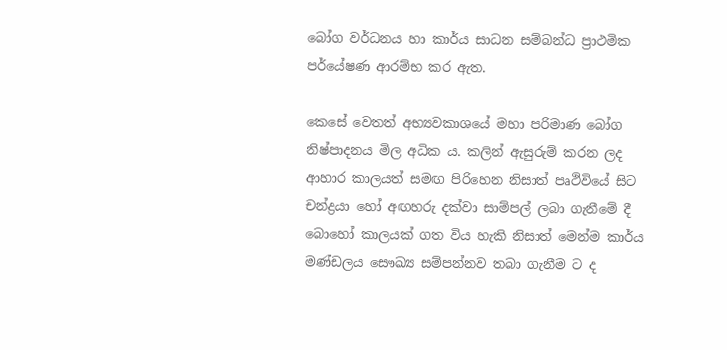බෝග වර්ධනය හා කාර්ය සාධන සම්බන්ධ ප්‍රාථමික පර්යේෂණ ආරම්භ කර ඇත.

කෙසේ වෙතත් අභ්‍යවකාශයේ මහා පරිමාණ බෝග නිෂ්පාදනය මිල අධික ය. කලින් ඇසුරුම් කරන ලද ආහාර කාලයත් සමඟ පිරිහෙන නිසාත් පෘථිවියේ සිට චන්ද්‍රයා හෝ අඟහරු දක්වා සාම්පල් ලබා ගැනීමේ දී බොහෝ කාලයක් ගත විය හැකි නිසාත් මෙන්ම කාර්ය මණ්ඩලය සෞඛ්‍ය සම්පන්නව තබා ගැනීම ට ද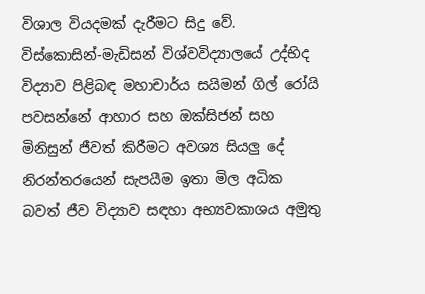විශාල වියදමක් දැරීමට සිදු වේ. විස්කොසින්-මැඩිසන් විශ්වවිද්‍යාලයේ උද්භිද විද්‍යාව පිළිබඳ මහාචාර්ය සයිමන් ගිල්‍ රෝයි පවසන්නේ ආහාර සහ ඔක්සිජන් සහ මිනිසුන් ජීවත් කිරීමට අවශ්‍ය සියලු දේ නිරන්තරයෙන් සැපයීම ඉතා මිල අධික බවත් ජීව විද්‍යාව සඳහා අභ්‍යවකාශය අමුතු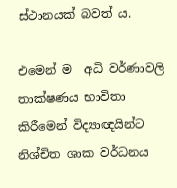ස්ථානයක් බවත් ය.

එමෙන් ම  අධි වර්ණාවලි තාක්ෂණය භාවිතා කිරීමෙන් විද්‍යාඥයින්ට නිශ්චිත ශාක වර්ධනය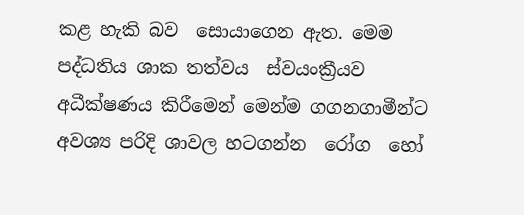කළ හැකි බව  සොයාගෙන ඇත. මෙම පද්ධතිය ශාක තත්වය  ස්වයංක්‍රීයව අධීක්ෂණය කිරීමෙන් මෙන්ම ගගනගාමීන්ට අවශ්‍ය පරිදි ශාවල හටගන්න  රෝග  හෝ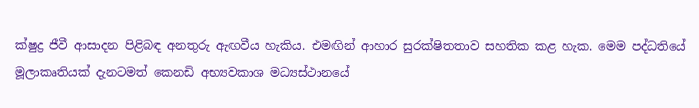ක්ෂුද්‍ර ජීවී ආසාදන පිළිබඳ අනතුරු ඇඟවීය හැකිය. එමඟින් ආහාර සුරක්ෂිතතාව සහතික කළ හැක. මෙම පද්ධතියේ මූලාකෘතියක් දැනටමත් කෙනඩි අභ්‍යවකාශ මධ්‍යස්ථානයේ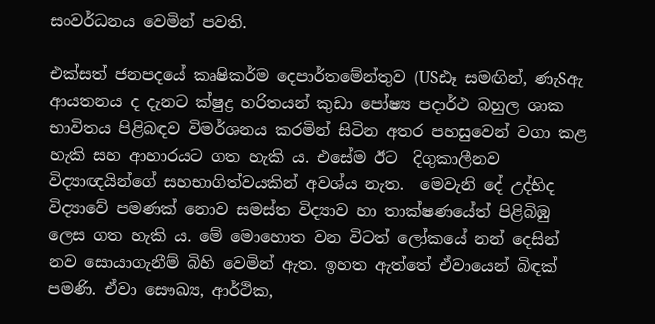සංවර්ධනය වෙමින් පවති.

එක්සත් ජනපදයේ කෘෂිකර්ම දෙපාර්තමේන්තුව (USඪෑ සමඟින්, ණැSඇ ආයතනය ද දැනට ක්ෂුද්‍ර හරිතයන් කුඩා පෝෂ්‍ය පදාර්ථ බහුල ශාක භාවිතය පිළිබඳව විමර්ශනය කරමින් සිටින අතර පහසුවෙන් වගා කළ හැකි සහ ආහාරයට ගත හැකි ය. එසේම ඊට  දිගුකාලීනව විද්‍යාඥයින්ගේ සහභාගිත්වයකින් අවශ්ය නැත.  මෙවැනි දේ උද්භිද විද්‍යාවේ පමණක් නොව සමස්ත විද්‍යාව හා තාක්ෂණයේත් පිළිබිඹු ලෙස ගත හැකි ය. මේ මොහොත වන විටත් ලෝකයේ නන් දෙසින් නව සොයාගැනීම් බිහි වෙමින් ඇත. ඉහත ඇත්තේ ඒවායෙන් බිඳක් පමණි. ඒවා සෞඛ්‍ය, ආර්ථික,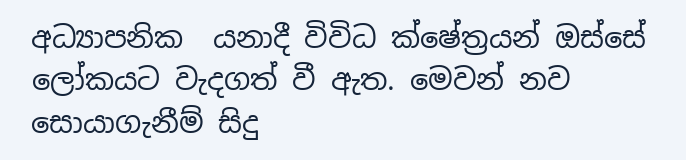අධ්‍යාපනික  යනාදී විවිධ ක්ෂේත්‍රයන් ඔස්සේ ලෝකයට වැදගත් වී ඇත. මෙවන් නව සොයාගැනීම් සිදු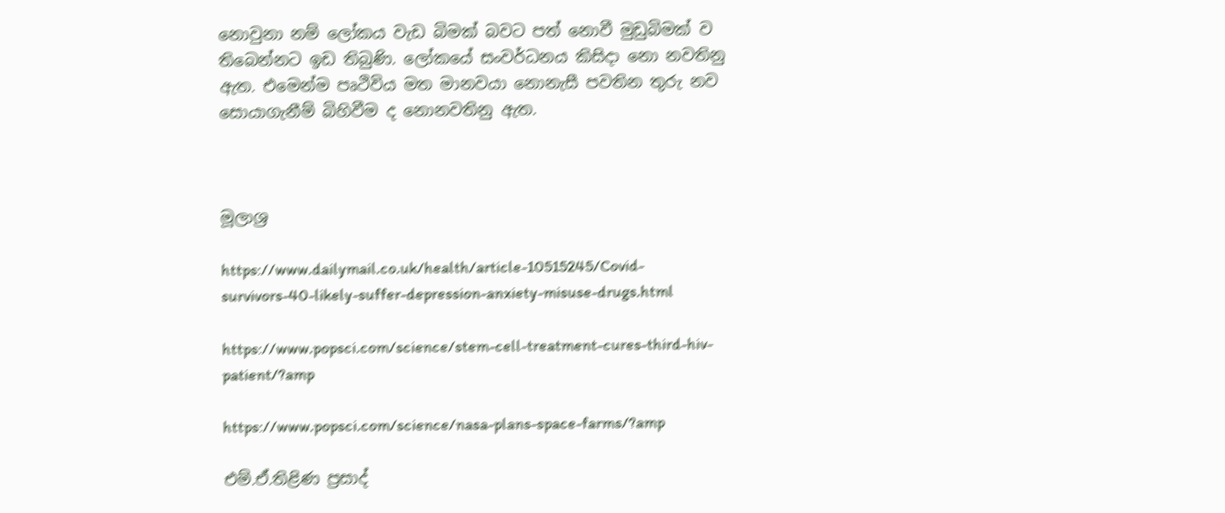නොවුනා නම් ලෝකය වැඩ බිමක් බවට පත් නොවී මුඩුබිමක් ව තිබෙන්නට ඉඩ තිබුණි. ලෝකයේ සංවර්ධනය කිසිදා නො නවතිනු ඇත. එමෙන්ම පෘථිවිය මත මානවයා නොනැසී පවතින තුරු නව සොයාගැනීම් බිහිවීම ද නොනවතිනු ඇත.



මූලාශ්‍ර

https://www.dailymail.co.uk/health/article-10515245/Covid-survivors-40-likely-suffer-depression-anxiety-misuse-drugs.html

https://www.popsci.com/science/stem-cell-treatment-cures-third-hiv-patient/?amp

https://www.popsci.com/science/nasa-plans-space-farms/?amp

එම්.ඒ.තිළිණ ප්‍රසාද්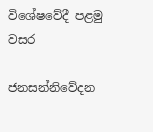විශේෂවේදී පළමු වසර

ජනසන්නිවේදන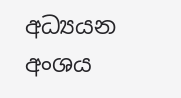අධ්‍යයන අංශය